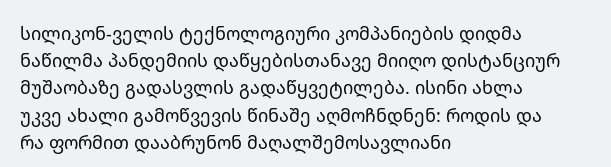სილიკონ-ველის ტექნოლოგიური კომპანიების დიდმა ნაწილმა პანდემიის დაწყებისთანავე მიიღო დისტანციურ მუშაობაზე გადასვლის გადაწყვეტილება. ისინი ახლა უკვე ახალი გამოწვევის წინაშე აღმოჩნდნენ: როდის და რა ფორმით დააბრუნონ მაღალშემოსავლიანი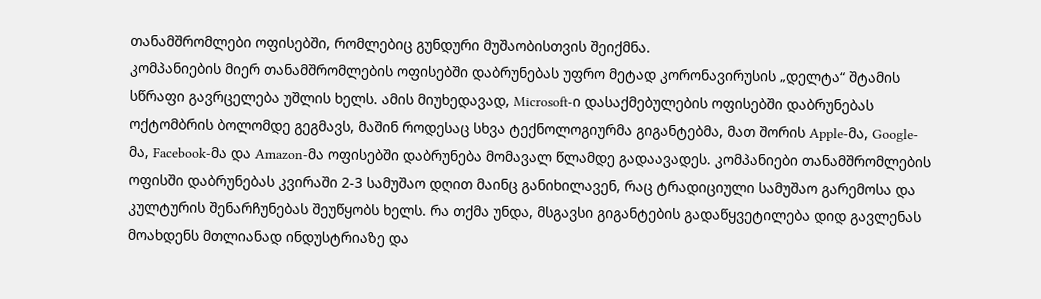თანამშრომლები ოფისებში, რომლებიც გუნდური მუშაობისთვის შეიქმნა.
კომპანიების მიერ თანამშრომლების ოფისებში დაბრუნებას უფრო მეტად კორონავირუსის „დელტა“ შტამის სწრაფი გავრცელება უშლის ხელს. ამის მიუხედავად, Microsoft-ი დასაქმებულების ოფისებში დაბრუნებას ოქტომბრის ბოლომდე გეგმავს, მაშინ როდესაც სხვა ტექნოლოგიურმა გიგანტებმა, მათ შორის Apple-მა, Google-მა, Facebook-მა და Amazon-მა ოფისებში დაბრუნება მომავალ წლამდე გადაავადეს. კომპანიები თანამშრომლების ოფისში დაბრუნებას კვირაში 2-3 სამუშაო დღით მაინც განიხილავენ, რაც ტრადიციული სამუშაო გარემოსა და კულტურის შენარჩუნებას შეუწყობს ხელს. რა თქმა უნდა, მსგავსი გიგანტების გადაწყვეტილება დიდ გავლენას მოახდენს მთლიანად ინდუსტრიაზე და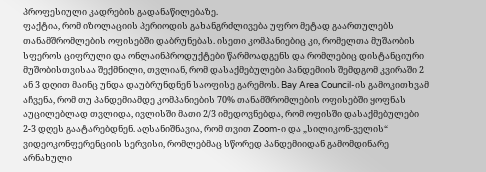პროფესიული კადრების გადანაწილებაზე.
ფაქტია, რომ იზოლაციის პერიოდის გახანგრძლივება უფრო მეტად გაართულებს თანამშრომლების ოფისებში დაბრუნებას. ისეთი კომპანიებიც კი, რომელთა მუშაობის სფეროს ციფრული და ონლაინპროდუქტები წარმოადგენს და რომლებიც დისტანციური მუშობისთვისაა შექმნილი, თვლიან, რომ დასაქმებულები პანდემიის შემდგომ კვირაში 2 ან 3 დღით მაინც უნდა დაუბრუნდნენ საოფისე გარემოს. Bay Area Council-ის გამოკითხვამ აჩვენა, რომ თუ პანდემიამდე კომპანიების 70% თანამშრომლების ოფისებში ყოფნას აუცილებლად თვლიდა, ივლისში მათი 2/3 იმედოვნებდა, რომ ოფისში დასაქმებულები 2-3 დღეს გაატარებდნენ. აღსანიშნავია, რომ თვით Zoom-ი და „სილიკონ-ველის“ ვიდეოკონფერენციის სერვისი, რომლებმაც სწორედ პანდემიიდან გამომდინარე არნახული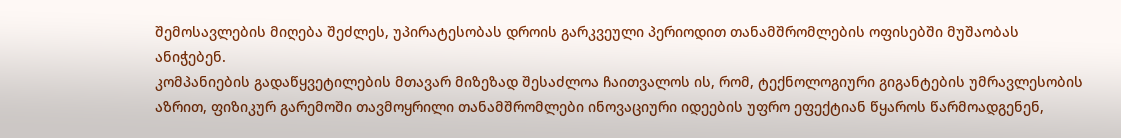შემოსავლების მიღება შეძლეს, უპირატესობას დროის გარკვეული პერიოდით თანამშრომლების ოფისებში მუშაობას ანიჭებენ.
კომპანიების გადაწყვეტილების მთავარ მიზეზად შესაძლოა ჩაითვალოს ის, რომ, ტექნოლოგიური გიგანტების უმრავლესობის აზრით, ფიზიკურ გარემოში თავმოყრილი თანამშრომლები ინოვაციური იდეების უფრო ეფექტიან წყაროს წარმოადგენენ,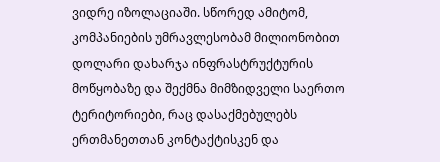ვიდრე იზოლაციაში. სწორედ ამიტომ, კომპანიების უმრავლესობამ მილიონობით დოლარი დახარჯა ინფრასტრუქტურის მოწყობაზე და შექმნა მიმზიდველი საერთო ტერიტორიები, რაც დასაქმებულებს ერთმანეთთან კონტაქტისკენ და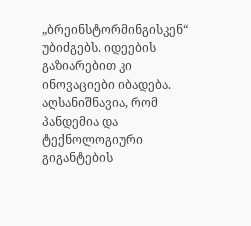„ბრეინსტორმინგისკენ“ უბიძგებს. იდეების გაზიარებით კი ინოვაციები იბადება.
აღსანიშნავია, რომ პანდემია და ტექნოლოგიური გიგანტების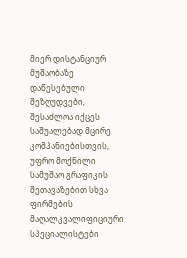მიერ დისტანციურ მუშაობაზე დაწესებული შეზღუდვები, შესაძლოა იქცეს საშუალებად მცირე კომპანიებისთვის, უფრო მოქნილი სამუშაო გრაფიკის შეთავაზებით სხვა ფირმების მაღალკვალიფიციური სპეციალისტები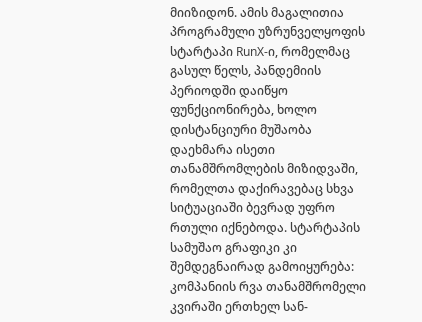მიიზიდონ. ამის მაგალითია პროგრამული უზრუნველყოფის სტარტაპი RunX-ი, რომელმაც გასულ წელს, პანდემიის პერიოდში დაიწყო ფუნქციონირება, ხოლო დისტანციური მუშაობა დაეხმარა ისეთი თანამშრომლების მიზიდვაში, რომელთა დაქირავებაც სხვა სიტუაციაში ბევრად უფრო რთული იქნებოდა. სტარტაპის სამუშაო გრაფიკი კი შემდეგნაირად გამოიყურება: კომპანიის რვა თანამშრომელი კვირაში ერთხელ სან-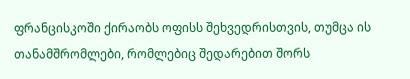ფრანცისკოში ქირაობს ოფისს შეხვედრისთვის, თუმცა ის თანამშრომლები, რომლებიც შედარებით შორს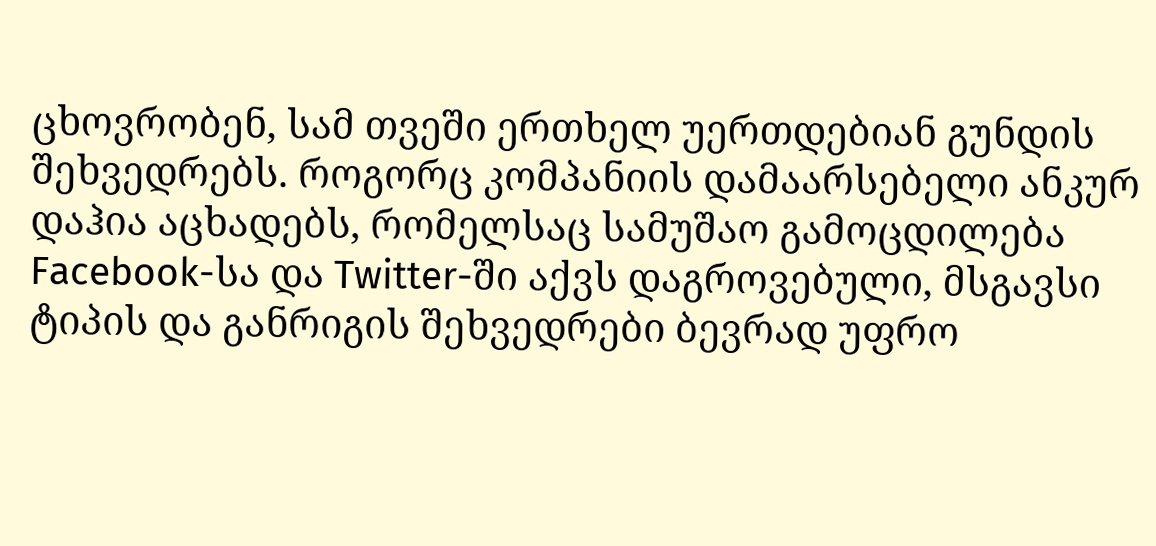ცხოვრობენ, სამ თვეში ერთხელ უერთდებიან გუნდის შეხვედრებს. როგორც კომპანიის დამაარსებელი ანკურ დაჰია აცხადებს, რომელსაც სამუშაო გამოცდილება Facebook-სა და Twitter-ში აქვს დაგროვებული, მსგავსი ტიპის და განრიგის შეხვედრები ბევრად უფრო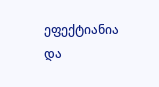ეფექტიანია და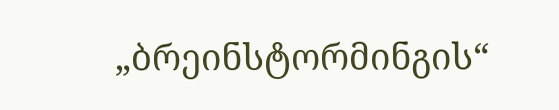„ბრეინსტორმინგის“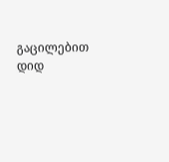გაცილებით დიდ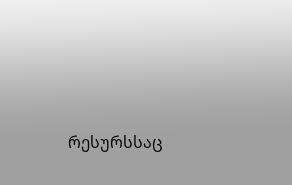რესურსსაც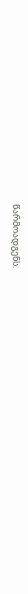წარმოადგენს.